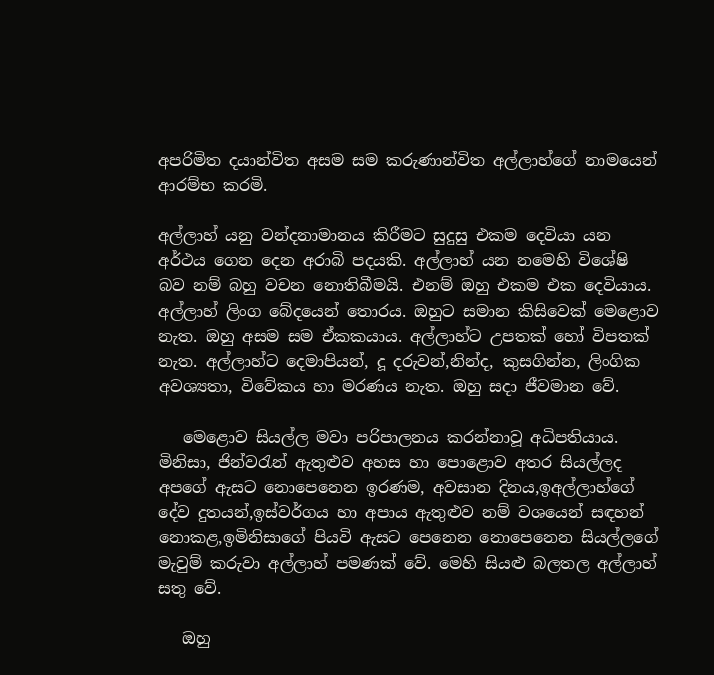අපරිමිත දයාන්විත අසම සම කරුණාන්විත අල්ලාහ්ගේ නාමයෙන් ආරම්භ කරමි.

අල්ලාහ් යනු වන්දනාමානය කිරීමට සුදුසු එකම දෙවියා යන අර්ථය ගෙන දෙන අරාබි පදයකි. අල්ලාහ් යන නමෙහි විශේෂි බව නම් බහු වචන නොතිබීමයි. එනම් ඔහු එකම එක දෙවියාය. අල්ලාහ් ලිංග බේදයෙන් තොරය. ඔහුට සමාන කිසිවෙක් මෙළොව නැත. ඔහු අසම සම ඒකකයාය. අල්ලාහ්ට උපතක් හෝ විපතක් නැත. අල්ලාහ්ට දෙමාපියන්, දූ දරුවන්,නින්ද, කුසගින්න, ලිංගික අවශ්‍යතා, විවේකය හා මරණය නැත. ඔහු සදා ජීවමාන වේ.

   මෙළොව සියල්ල මවා පරිපාලනය කරන්නාවූ අධිපතියාය. මිනිසා, ජින්වරැන් ඇතුළුව අහස හා පොළොව අතර සියල්ලද අපගේ ඇසට නොපෙනෙන ඉරණම, අවසාන දිනය,ඉඅල්ලාහ්ගේ දේව දුතයන්,ඉස්වර්ගය හා අපාය ඇතුළුව නම් වශයෙන් සඳහන් නොකළ,ඉමිනිසාගේ පියවි ඇසට පෙනෙන නොපෙනෙන සියල්ලගේ මැවුම් කරුවා අල්ලාහ් පමණක් වේ. මෙහි සියළු බලතල අල්ලාහ් සතු වේ.

   ඔහු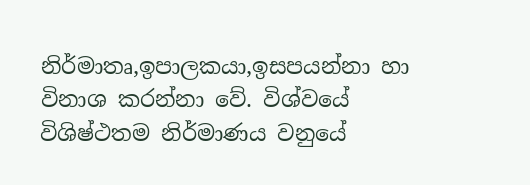නිර්මාතෘ,ඉපාලකයා,ඉසපයන්නා හා විනාශ කරන්නා වේ. විශ්වයේ විශිෂ්ථතම නිර්මාණය වනුයේ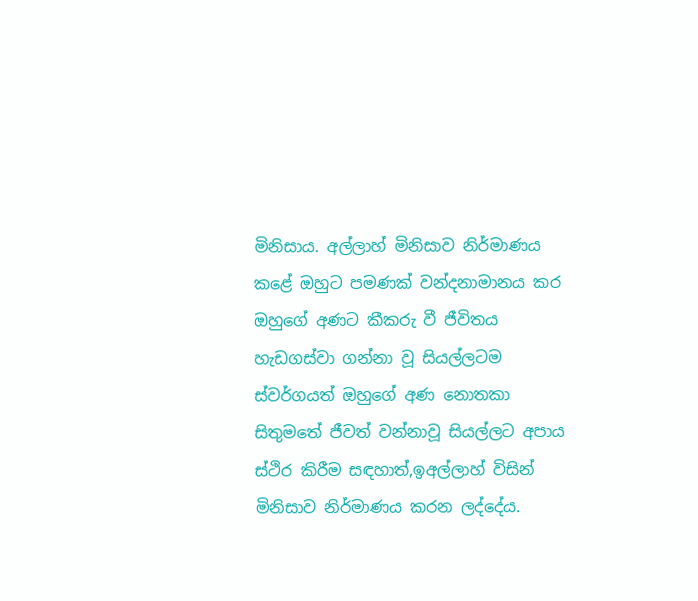මිනිසාය. අල්ලාහ් මිනිසාව නිර්මාණය කළේ ඔහුට පමණක් වන්දනාමානය කර ඔහුගේ අණට කීකරු වී ජීවිතය හැඩගස්වා ගන්නා වූ සියල්ලටම ස්වර්ගයත් ඔහුගේ අණ නොතකා සිතුමතේ ජීවත් වන්නාවූ සියල්ලට අපාය ස්ථිර කිරීම සඳහාත්,ඉඅල්ලාහ් විසින් මිනිසාව නිර්මාණය කරන ලද්දේය.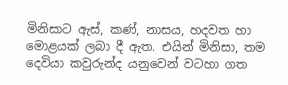මිනිසාට ඇස්, කණ්, නාසය, හදවත හා මොළයක් ලබා දී ඇත. එයින් මිනිසා, තම දෙවියා කවුරුන්ද යනුවෙන් වටහා ගත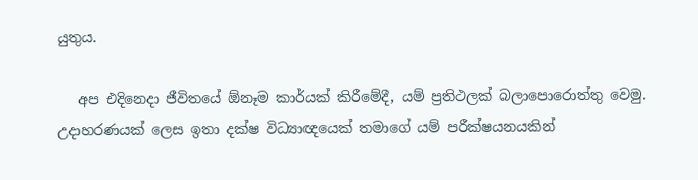යුතුය.

   අප එදිනෙදා ජීවිතයේ ඕනෑම කාර්යක් කිරීමේදී, යම් ප්‍රතිථලක් බලාපොරොත්තු වෙමු. උදාහරණයක් ලෙස ඉතා දක්ෂ විධ්‍යාඥයෙක් තමාගේ යම් පරීක්ෂයනයකින්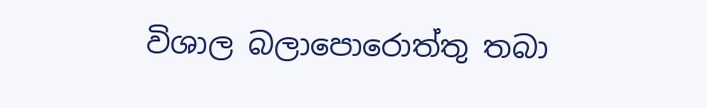විශාල බලාපොරොත්තු තබා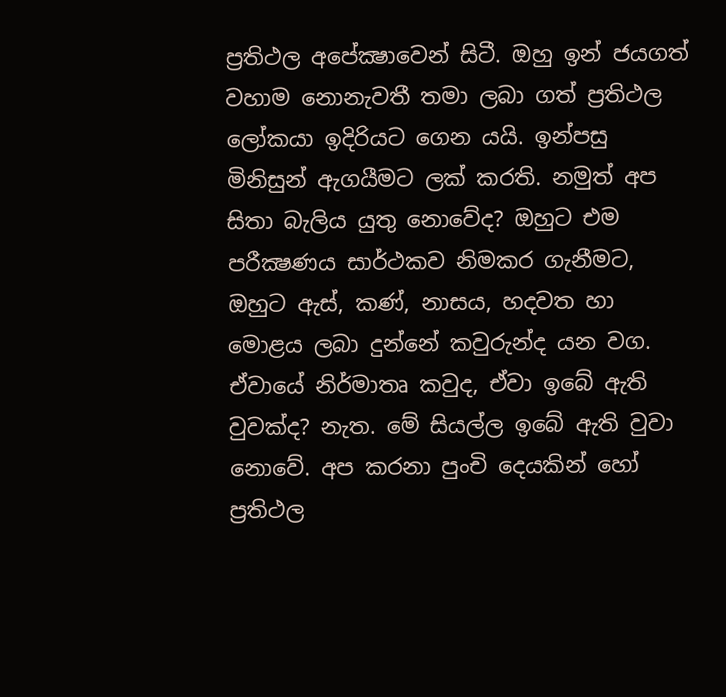ප්‍රතිථල අපේක්‍ෂාවෙන් සිටී. ඔහු ඉන් ජයගත් වහාම නොනැවතී තමා ලබා ගත් ප්‍රතිථල ලෝකයා ඉදිරියට ගෙන යයි. ඉන්පසු මිනිසුන් ඇගයීමට ලක් කරති. නමුත් අප සිතා බැලිය යුතු නොවේද? ඔහුට එම පරීක්‍ෂණය සාර්ථකව නිමකර ගැනීමට, ඔහුට ඇස්, කණ්‍‍, නාසය, හදවත හා මොළය ලබා දුන්නේ කවුරුන්ද යන වග. ඒවායේ නිර්මාතෘ කවුද, ඒවා ඉබේ ඇති වුවක්ද? නැත. මේ සියල්ල ඉබේ ඇති වුවා නොවේ. අප කරනා පුංචි දෙයකින් හෝ ප්‍රතිථල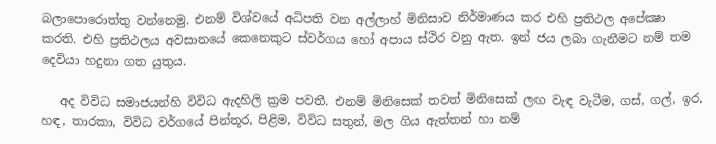බලාපොරොත්තු වන්නෙමු. එනම් විශ්වයේ අධිපති වන අල්ලාහ් මිනිසාව නිර්මාණය කර එහි ප්‍රතිථල අපේක්‍ෂා කරති. එහි ප්‍රතිථලය අවසානයේ කෙනෙකුට ස්වර්ගය හෝ අපාය ස්ථිර වනු ඇත. ඉන් ජය ලබා ගැනීමට නම් තම දෙවියා හදුනා ගත යුතුය.

   අද විවිධ සමාජයන්හි විවිධ ඇදහිලි ක්‍රම පවතී. එනම් මිනිසෙක් තවත් මිනිසෙක් ලඟ වැඳ වැටීම, ගස්, ගල්, ඉර, හඳ, තාරකා, විවිධ වර්ගයේ පින්තූර, පිළිම, විවිධ සතුන්, මල ගිය ඇත්තන් හා නම්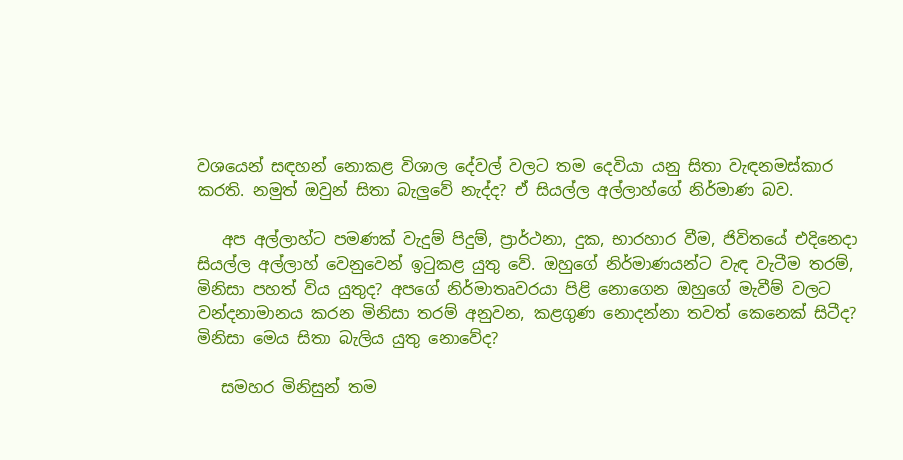වශයෙන් සඳහන් නොකළ විශාල දේවල් වලට තම දෙවියා යනු සිතා වැඳනමස්කාර කරති. නමුත් ඔවුන් සිතා බැලුවේ නැද්ද? ඒ සියල්ල අල්ලාහ්ගේ නිර්මාණ බව.

   අප අල්ලාහ්ට පමණක් වැදුම් පිදුම්, ප්‍රාර්ථනා, දුක, භාරහාර වීම, ජිවිතයේ එදිනෙදා සියල්ල අල්ලාහ් වෙනුවෙන් ඉටුකළ යුතු වේ. ඔහුගේ නිර්මාණයන්ට වැඳ වැටීම තරම්, මිනිසා පහත් විය යුතුද? අපගේ නිර්මාතෘවරයා පිළි නොගෙන ඔහුගේ මැවීම් වලට වන්දනාමානය කරන මිනිසා තරම් අනුවන, කළගුණ නොදන්නා තවත් කෙනෙක් සිටීද? මිනිසා මෙය සිතා බැලිය යුතු නොවේද?

   සමහර මිනිසුන් තම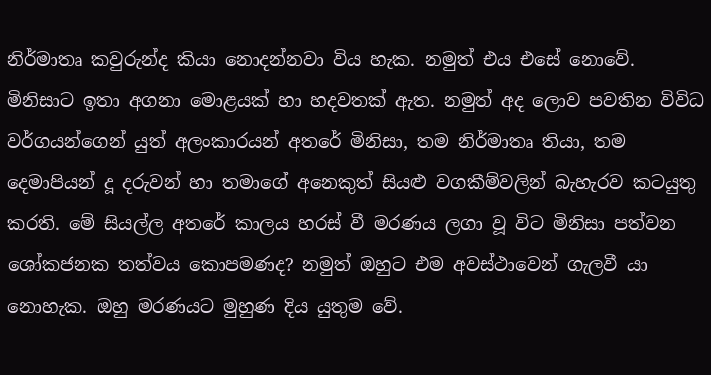නිර්මාතෘ කවුරුන්ද කියා නොදන්නවා විය හැක. නමුත් එය එසේ නොවේ. මිනිසාට ඉතා අගනා මොළයක් හා හදවතක් ඇත. නමුත් අද ලොව පවතින විවිධ වර්ගයන්ගෙන් යුත් අලංකාරයන් අතරේ මිනිසා, තම නිර්මාතෘ තියා, තම දෙමාපියන් දූ දරුවන් හා තමාගේ අනෙකුත් සියළු වගකීම්වලින් බැහැරව කටයුතු කරති. මේ සියල්ල අතරේ කාලය හරස් වී මරණය ලගා වූ විට මිනිසා පත්වන ශෝකජනක තත්වය කොපමණද? නමුත් ඔහුට එම අවස්ථාවෙන් ගැලවී යා නොහැක. ඔහු මරණයට මුහුණ දිය යුතුම වේ.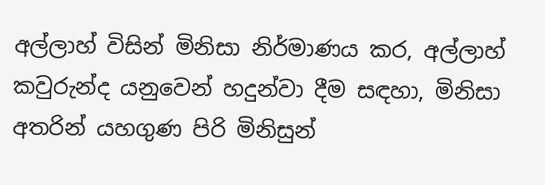අල්ලාහ් විසින් මිනිසා නිර්මාණය කර, අල්ලාහ් කවුරුන්ද යනුවෙන් හදුන්වා දීම සඳහා, මිනිසා අතරින් යහගුණ පිරි මිනිසුන්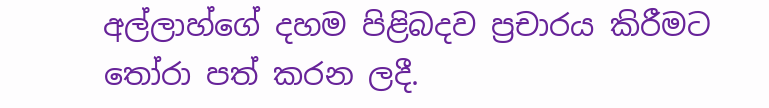අල්ලාහ්ගේ දහම පිළිබදව ප්‍රචාරය කිරීමට තෝරා පත් කරන ලදී.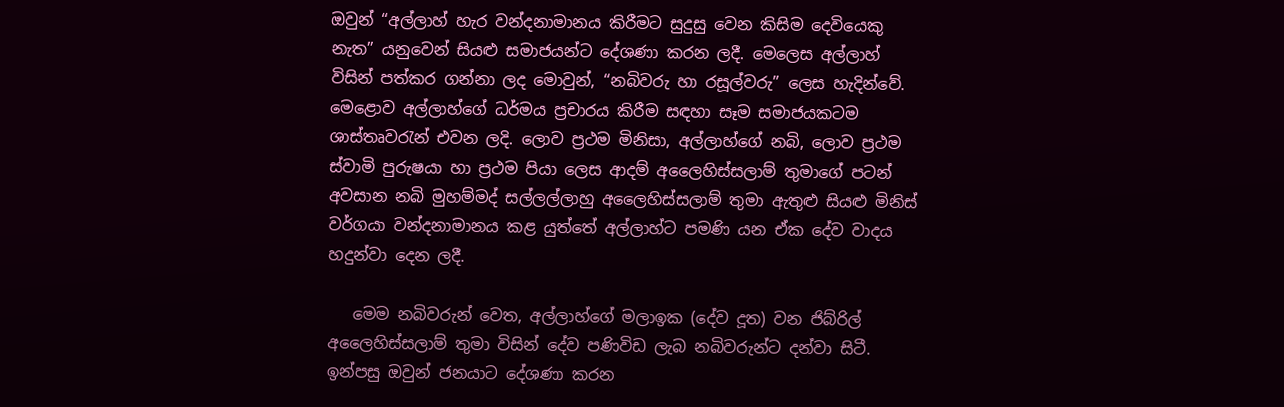ඔවුන් “අල්ලාහ් හැර වන්දනාමානය කිරීමට සුදුසු වෙන කිසිම දෙවියෙකු නැත” යනුවෙන් සියළු සමාජයන්ට දේශණා කරන ලදී. මෙලෙස අල්ලාහ් විසින් පත්කර ගන්නා ලද මොවුන්, “නබිවරු හා රසූල්වරු” ලෙස හැදින්වේ. මෙළොව අල්ලාහ්ගේ ධර්මය ප්‍රචාරය කිරීම සඳහා සෑම සමාජයකටම ශාස්තෘවරැන් එවන ලදි. ලොව ප්‍රථම මිනිසා, අල්ලාහ්ගේ නබි, ලොව ප්‍රථම ස්වාමි පුරුෂයා හා ප්‍රථම පියා ලෙස ආදම් අලෛහිස්සලාම් තුමාගේ පටන් අවසාන නබි මුහම්මද් සල්ලල්ලාහු අලෛහිස්සලාම් තුමා ඇතුළු සියළු මිනිස් වර්ගයා වන්දනාමානය කළ යුත්තේ අල්ලාහ්ට පමණි යන ඒක දේව වාදය හදුන්වා දෙන ලදී.

   මෙම නබිවරුන් වෙත, අල්ලාහ්ගේ මලාඉක (දේව දූත) වන ජිබ්රිල් අලෛහිස්සලාම් තුමා විසින් දේව පණිවිඩ ලැබ නබිවරුන්ට දන්වා සිටී. ඉන්පසු ඔවුන් ජනයාට දේශණා කරන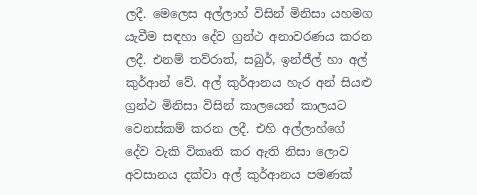ලදී. මෙලෙස අල්ලාහ් විසින් මිනිසා යහමග යැවීම සඳහා දේව ග්‍රන්ථ අනාවරණය කරන ලදී. එනම් තව්රාත්, සබුර්, ඉන්ජීල් හා අල් කුර්ආන් වේ. අල් කුර්ආනය හැර අන් සියළු ග්‍රන්ථ මිනිසා විසින් කාලයෙන් කාලයට වෙනස්කම් කරන ලදී. එහි අල්ලාහ්ගේ දේව වැකි විකෘති කර ඇති නිසා ලොව අවසානය දක්වා අල් කුර්ආනය පමණක්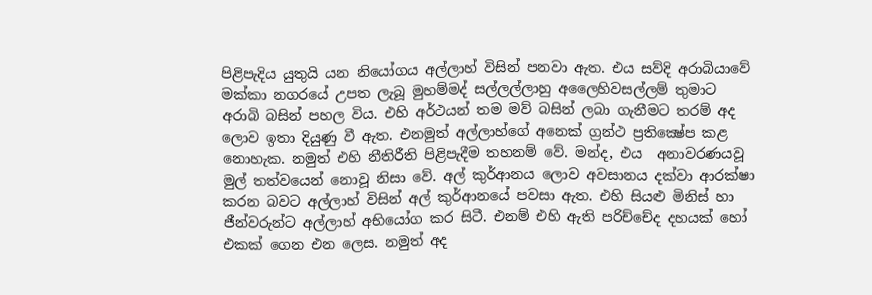පිළිපැදිය යුතුයි යන නියෝගය අල්ලාහ් විසින් පනවා ඇත. එය සව්දි අරාබියාවේ මක්කා නගරයේ උපත ලැබූ මුහම්මද් සල්ලල්ලාහු අලෛහිවසල්ලම් තුමාට අරාබි බසින් පහල විය. එහි අර්ථයන් තම මව් බසින් ලබා ගැනීමට තරම් අද ලොව ඉතා දියුණු වී ඇත. එනමුත් අල්ලාහ්ගේ අනෙක් ග්‍රන්ථ ප්‍රතික්‍ෂේප කළ නොහැක. නමුත් එහි නීතිරීති පිළිපැදීම තහනම් වේ. මන්ද, එය  අනාවරණයවූ මුල් තත්වයෙන් නොවූ නිසා වේ. අල් කුර්ආනය ලොව අවසානය දක්වා ආරක්ෂා කරන බවට අල්ලාහ් විසින් අල් කුර්ආනයේ පවසා ඇත. එහි සියළු මිනිස් හා ජීන්වරුන්ට අල්ලාහ් අභියෝග කර සිටී. එනම් එහි ඇති පරිච්චේද දහයක් හෝ එකක් ගෙන එන ලෙස. නමුත් අද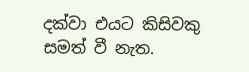දක්වා එයට කිසිවකු සමත් වී නැත.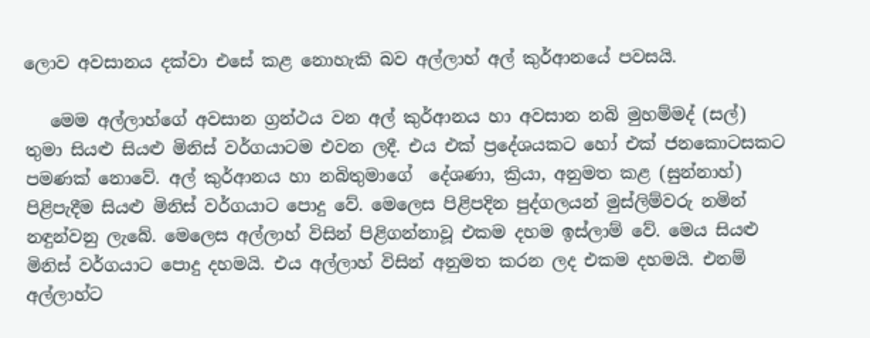ලොව අවසානය දක්වා එසේ කළ නොහැකි බව අල්ලාහ් අල් කුර්ආනයේ පවසයි.

   මෙම අල්ලාහ්ගේ අවසාන ග්‍රන්ථය වන අල් කුර්ආනය හා අවසාන නබි මුහම්මද් (සල්) තුමා සියළු සියළු මිනිස් වර්ගයාටම එවන ලදී. එය එක් ප්‍රදේශයකට හෝ එක් ජනකොටසකට පමණක් නොවේ. අල් කුර්ආනය හා නබිතුමාගේ  දේශණා, ක්‍රියා, අනුමත කළ (සුන්නාහ්) පිළිපැදීම සියළු මිනිස් වර්ගයාට පොදු වේ. මෙලෙස පිළිපදින පුද්ගලයන් මුස්ලිම්වරු නමින් නඳුන්වනු ලැබේ. මෙලෙස අල්ලාහ් විසින් පිළිගන්නාවූ එකම දහම ඉස්ලාම් වේ. මෙය සියළු මිනිස් වර්ගයාට පොදු දහමයි. එය අල්ලාහ් විසින් අනුමත කරන ලද එකම දහමයි. එනම් අල්ලාහ්ට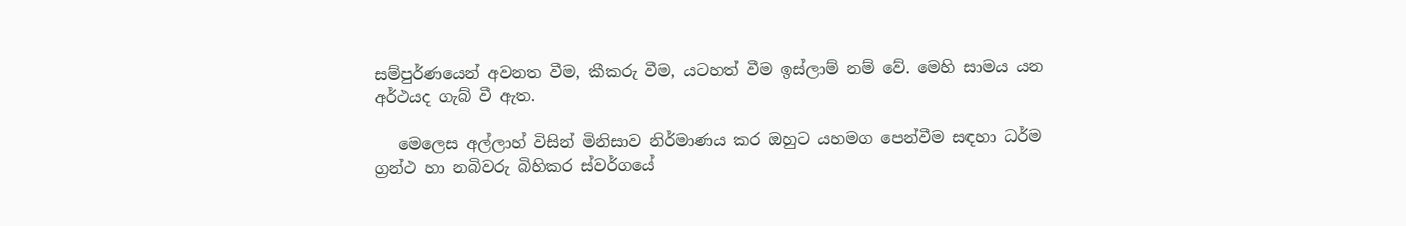සම්පුර්ණයෙන් අවනත වීම, කීකරු වීම, යටහත් වීම ඉස්ලාම් නම් වේ. මෙහි සාමය යන අර්ථයද ගැබ් වී ඇත.

   මෙලෙස අල්ලාහ් විසින් මිනිසාව නිර්මාණය කර ඔහුට යහමග පෙන්වීම සඳහා ධර්ම ග්‍රන්ථ හා නබිවරු බිහිකර ස්වර්ගයේ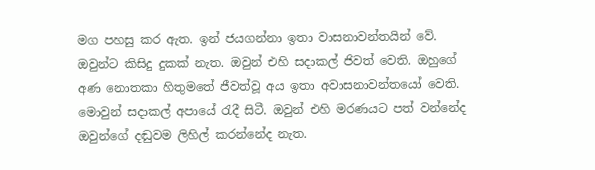මග පහසු කර ඇත. ඉන් ජයගන්නා ඉතා වාසනාවන්තයින් වේ. ඔවුන්ට කිසිදු දුකක් නැත. ඔවුන් එහි සදාකල් ජිවත් වෙති. ඔහුගේ අණ නොතකා හිතුමතේ ජීවත්වූ අය ඉතා අවාසනාවන්තයෝ වෙති. මොවුන් සදාකල් අපායේ රැදී සිටී. ඔවුන් එහි මරණයට පත් වන්නේද ඔවුන්ගේ දඬුවම ලිහිල් කරන්නේද නැත.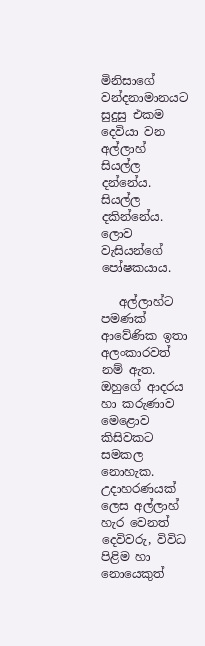මිනිසාගේ වන්දනාමානයට සුදුසු එකම දෙවියා වන අල්ලාහ් සියල්ල දන්නේය. සියල්ල දකින්නේය. ලොව වැසියන්ගේ පෝෂකයාය.

   අල්ලාහ්ට පමණක් ආවේණික ඉතා අලංකාරවත් නම් ඇත. ඔහුගේ ආදරය හා කරුණාව මෙළොව කිසිවකට සමකල නොහැක. උදාහරණයක් ලෙස අල්ලාහ් හැර වෙනත් දෙවිවරු, විවිධ පිළිම හා නොයෙකුත්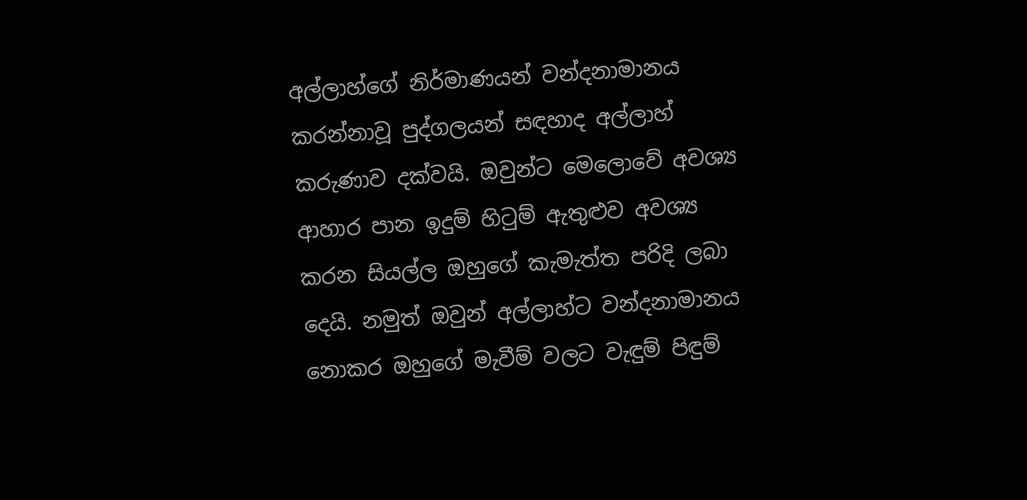අල්ලාහ්ගේ නිර්මාණයන් වන්දනාමානය කරන්නාවූ පුද්ගලයන් සඳහාද අල්ලාහ් කරුණාව දක්වයි. ඔවුන්ට මෙලොවේ අවශ්‍ය ආහාර පාන ඉදුම් හිටුම් ඇතුළුව අවශ්‍ය කරන සියල්ල ඔහුගේ කැමැත්ත පරිදි ලබා දෙයි. නමුත් ඔවුන් අල්ලාහ්ට වන්දනාමානය නොකර ඔහුගේ මැවීම් වලට වැඳුම් පිඳුම්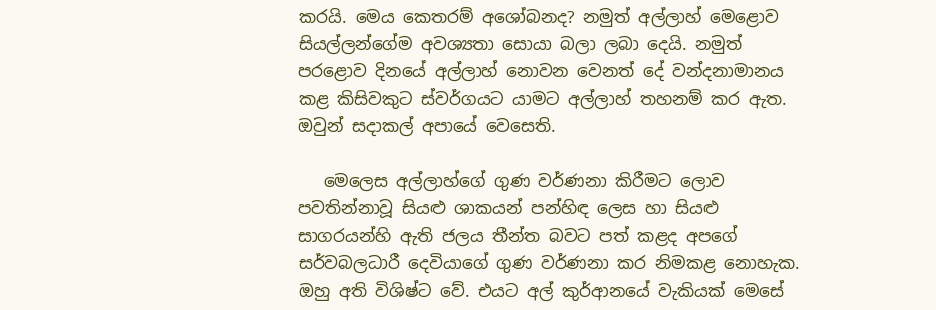කරයි. මෙය කෙතරම් අශෝබනද? නමුත් අල්ලාහ් මෙළොව සියල්ලන්ගේම අවශ්‍යතා සොයා බලා ලබා දෙයි. නමුත් පරළොව දිනයේ අල්ලාහ් නොවන වෙනත් දේ වන්දනාමානය කළ කිසිවකුට ස්වර්ගයට යාමට අල්ලාහ් තහනම් කර ඇත. ඔවුන් සදාකල් අපායේ වෙසෙති.

   මෙලෙස අල්ලාහ්ගේ ගුණ වර්ණනා කිරීමට ලොව පවතින්නාවූ සියළු ශාකයන් පන්හිඳ ලෙස හා සියළු සාගරයන්හි ඇති ජලය තීන්ත බවට පත් කළද අපගේ සර්වබලධාරී දෙවියාගේ ගුණ වර්ණනා කර නිමකළ නොහැක. ඔහු අති විශිෂ්ට වේ. එයට අල් කුර්ආනයේ වැකියක් මෙසේ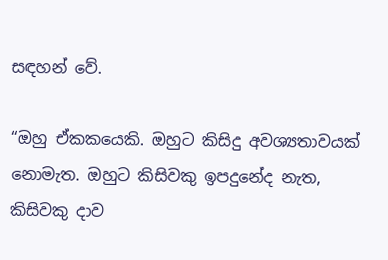සඳහන් වේ.

“ඔහු ඒකකයෙකි. ඔහුට කිසිදු අවශ්‍යතාවයක් නොමැත. ඔහුට කිසිවකු ඉපදුනේද නැත, කිසිවකු දාව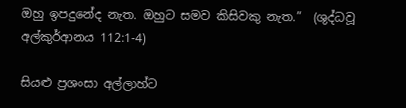ඔහු ඉපදුනේද නැත. ඔහුට සමව කිසිවකු නැත.”  (ශුද්ධවූ  අල්කුර්ආනය 112:1-4)

සියළු ප්‍රශංසා අල්ලාහ්ට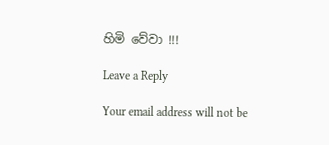හිමි වේවා !!!

Leave a Reply

Your email address will not be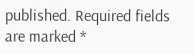published. Required fields are marked *